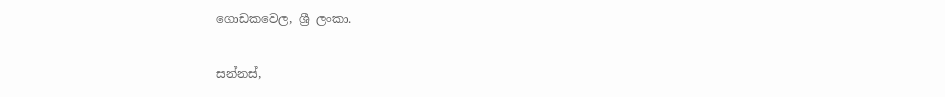ගොඩකවෙල, ශ්‍රී ලංකා.

සන්නස්,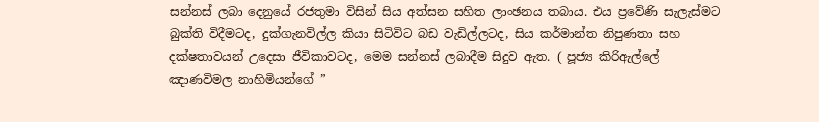සන්නස් ලබා දෙනුයේ රජතුමා විසින් සිය අත්සන සහිත ලාංඡනය තබාය. එය ප්‍රවේණි සැලැස්මට බුක්ති විදීමටද, දුක්ගැනවිල්ල කියා සිටිවිට බඩ වැඩිල්ලටද, සිය කර්මාන්ත නිපුණතා සහ දක්ෂතාවයන් උදෙසා ජීවිකාවටද, මෙම සන්නස් ලබාදීම සිදුව ඇත. ( පූජ්‍ය කිරිඇල්ලේ ඤාණවිමල නාහිමියන්ගේ ”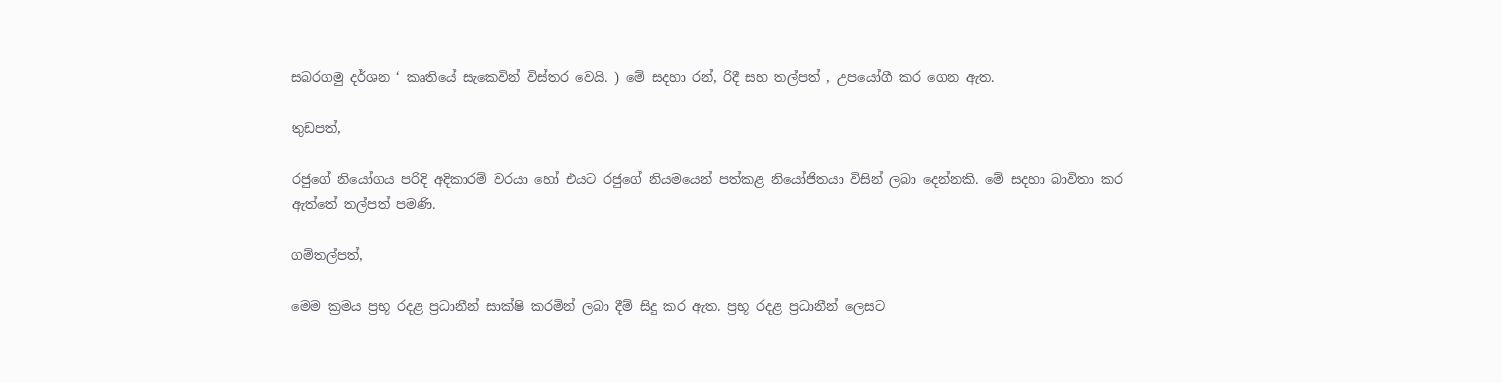සබරගමු දර්ශන ‘ කෘතියේ සැකෙවින් විස්තර වෙයි. ) මේ සදහා රන්, රිදී සහ තල්පත් , උපයෝගී කර ගෙන ඇත.

තුඩපත්,

රජුගේ නියෝගය පරිදි අදිකාරම් වරයා හෝ එයට රජුගේ නියමයෙන් පත්කළ නියෝජිතයා විසින් ලබා දෙන්නකි. මේ සදහා බාවිතා කර ඇත්තේ තල්පත් පමණි.

ගම්තල්පත්,

මෙම ක්‍රමය ප්‍රභූ රදළ ප්‍රධානීන් සාක්ෂි කරමින් ලබා දීම් සිදු කර ඇත. ප්‍රභූ රදළ ප්‍රධානීන් ලෙසට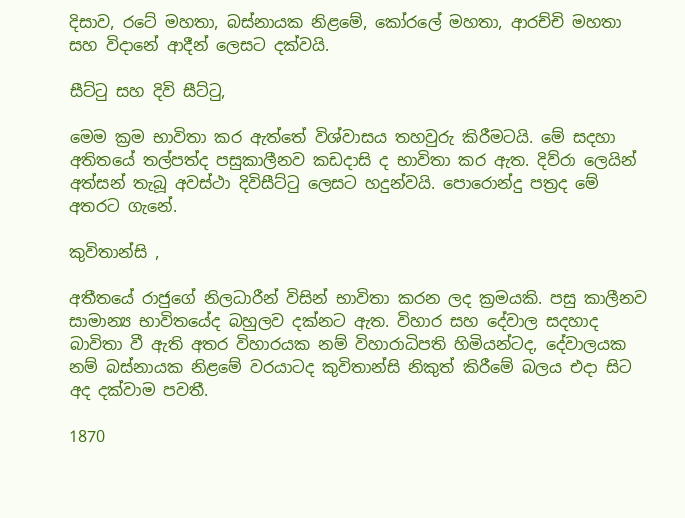දිසාව, රටේ මහතා, බස්නායක නිළමේ, කෝරලේ මහතා, ආරච්චි මහතා සහ විදානේ ආදීන් ලෙසට දක්වයි.

සීට්ටු සහ දිවි සීට්ටු,

මෙම ක්‍රම භාවිතා කර ඇත්තේ විශ්වාසය තහවුරු කිරීමටයි. මේ සදහා අතිතයේ තල්පත්ද පසුකාලීනව කඩදාසි ද භාවිතා කර ඇත. දිව්රා ලෙයින් අත්සන් තැබූ අවස්ථා දිවිසීට්ටු ලෙසට හදුන්වයි. පොරොන්දු පත්‍රද මේ අතරට ගැනේ.

කුවිතාන්සි ,

අතීතයේ රාජුගේ නිලධාරීන් විසින් භාවිතා කරන ලද ක්‍රමයකි. පසු කාලීනව සාමාන්‍ය භාවිතයේද බහුලව දක්නට ඇත. විහාර සහ දේවාල සදහාද බාවිතා වී ඇති අතර විහාරයක නම් විහාරාධිපති හිමියන්ටද, දේවාලයක නම් බස්නායක නිළමේ වරයාටද කුවිතාන්සි නිකුත් කිරීමේ බලය එදා සිට අද දක්වාම පවතී.

1870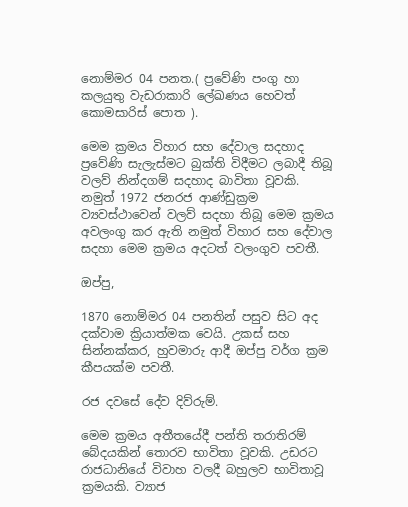නොම්මර 04 පනත.( ප්‍රවේණි පංගු හා කලයුතු වැඩරාකාරි ලේඛණය හෙවත් කොමසාරිස් පොත ).

මෙම ක්‍රමය විහාර සහ දේවාල සදහාද ප්‍රවේණි සැලැස්මට බුක්ති විදීමට ලබාදී තිබූ වලව් නින්දගම් සදහාද බාවිතා වූවකි. නමුත් 1972 ජනරජ ආණ්ඩුක්‍රම ව්‍යවස්ථාවෙන් වලව් සදහා තිබූ මෙම ක්‍රමය අවලංගු කර ඇති නමුත් විහාර සහ දේවාල සදහා මෙම ක්‍රමය අදටත් වලංගුව පවතී.

ඔප්පු,

1870 නොම්මර 04 පනතින් පසුව සිට අද දක්වාම ක්‍රියාත්මක වෙයි. උකස් සහ සින්නක්කර, හුවමාරු ආදී ඔප්පු වර්ග ක්‍රම කීපයක්ම පවතී.

රජ දවසේ දේව දිව්රුම්.

මෙම ක්‍රමය අතීතයේදී පන්ති තරාතිරම් බේදයකින් තොරව භාවිතා වූවකි. උඩරට රාජධානියේ විවාහ වලදී බහුලව භාවිතාවූ ක්‍රමයකි. ව්‍යාජ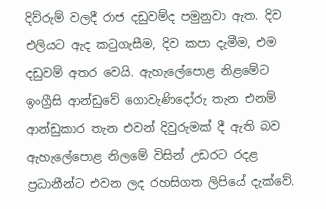දිව්රුම් වලදී රාජ දඩුවම්ද පමුනුවා ඇත. දිව එලියට ඇද කටුගැසීම, දිව කපා දැමීම, එම දඩුවම් අතර වෙයි. ඇහැලේපොළ නිළමේට ඉංග්‍රීසි ආන්ඩුවේ ගොවැණිදෝරු තැන එනම් ආන්ඩුකාර තැන එවන් දිවුරුමක් දී ඇති බව ඇහැලේපොළ නිලමේ විසින් උඩරට රදළ ප්‍රධානීන්ට එවන ලද රහසිගත ලිපියේ දැක්වේ.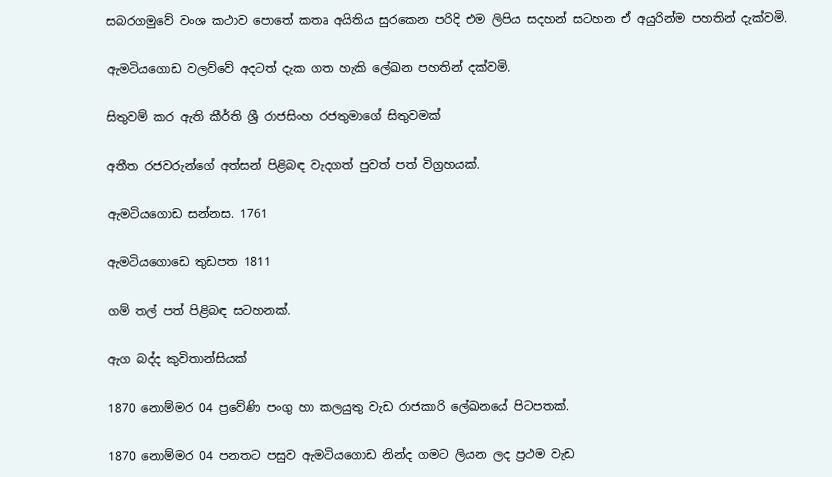සබරගමුවේ වංශ කථාව පොතේ කතෘ අයිතිය සුරකෙන පරිදි එම ලිපිය සදහන් සටහන ඒ අයුරින්ම පහතින් දැක්වමි.

ඇමටියගොඩ වලව්වේ අදටත් දැක ගත හැකි ලේඛන පහතින් දක්වමි.

සිතුවම් කර ඇති කීර්ති ශ්‍රී රාජසිංහ රජතුමාගේ සිතුවමක්

අතීත රජවරුන්ගේ අත්සන් පිළිබඳ වැදගත් පුවත් පත් විග්‍රහයක්.

ඇමටියගොඩ සන්නස. 1761

ඇමටියගොඩෙ තුඩපත 1811

ගම් තල් පත් පිළිබඳ සටහනක්.

ඇග බද්ද කුවිතාන්සියක්

1870 නොම්මර 04 ප්‍රවේණි පංගු හා කලයුතු වැඩ රාජකාරි ලේඛනයේ පිටපතක්.

1870 නොම්මර 04 පනතට පසුව ඇමටියගොඩ නින්ද ගමට ලියන ලද ප්‍රථම වැඩ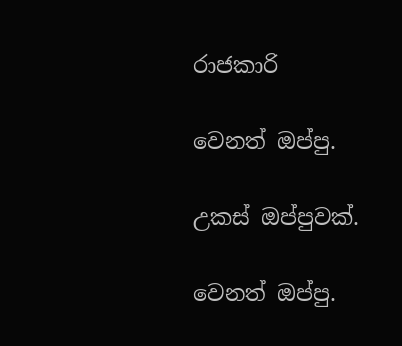රාජකාරි

වෙනත් ඔප්පු.

උකස් ඔප්පුවක්.

වෙනත් ඔප්පු.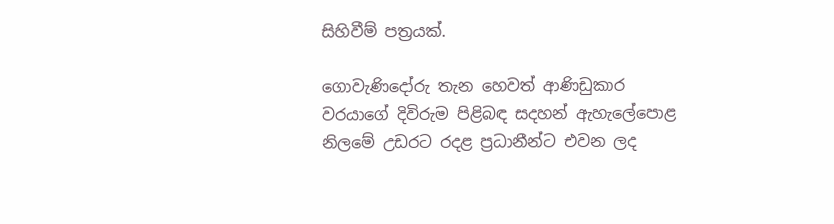සිහිවීම් පත්‍රයක්.

ගොවැණිදෝරු තැන හෙවත් ආණිඩුකාර වරයාගේ දිවිරුම පිළිබඳ සදහන් ඇහැලේපොළ නිලමේ උඩරට රදළ ප්‍රධානීන්ට එවන ලද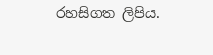රහසිගත ලිපිය.